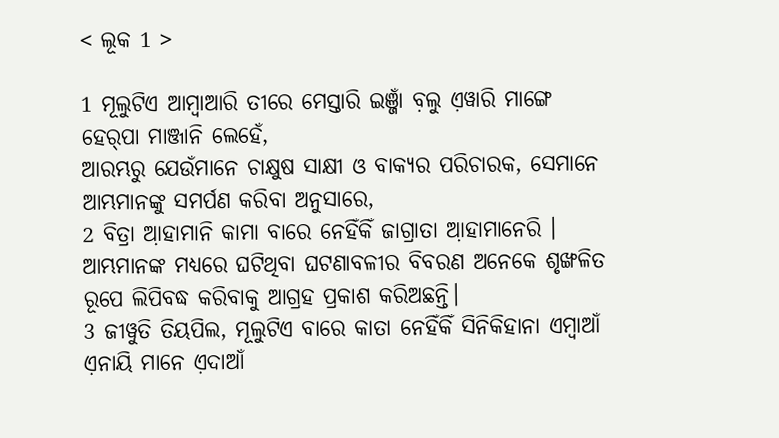< ଲୂକ 1 >

1 ମୂଲୁଟିଏ ଆମ୍ବାଆରି ତୀରେ ମେସ୍ତାରି ଇଞ୍ଜାଁ ବ଼ଲୁ ଏ଼ୱାରି ମାଙ୍ଗେ ହେର୍‌ପା ମାଞ୍ଜାନି ଲେହେଁ,
ଆରମ୍ଭରୁ ଯେଉଁମାନେ ଚାକ୍ଷୁଷ ସାକ୍ଷୀ ଓ ବାକ୍ୟର ପରିଚାରକ, ସେମାନେ ଆମ୍ଭମାନଙ୍କୁ ସମର୍ପଣ କରିବା ଅନୁସାରେ,
2 ବିତ୍ରା ଆ଼ହାମାନି କାମା ବାରେ ନେହିଁକିଁ ଜାଗ୍ରାତା ଆ଼ହାମାନେରି ।
ଆମ୍ଭମାନଙ୍କ ମଧ୍ୟରେ ଘଟିଥିବା ଘଟଣାବଳୀର ବିବରଣ ଅନେକେ ଶୃଙ୍ଖଳିତ ରୂପେ ଲିପିବଦ୍ଧ କରିବାକୁ ଆଗ୍ରହ ପ୍ରକାଶ କରିଅଛନ୍ତି।
3 ଜୀୱୁତି ତିୟପିଲ, ମୂଲୁଟିଏ ବାରେ କାତା ନେହିଁକିଁ ସିନିକିହାନା ଏମ୍ବାଆଁ ଏ଼ନାୟି ମାନେ ଏ଼ଦାଆଁ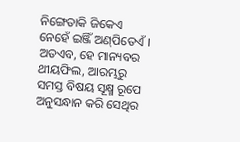ନିଙ୍ଗେତାକି ଜିକେଏ ନେହେଁ ଇଞ୍ଜିଁ ଅଣ୍‌ପିତେଏଁ ।
ଅତଏବ, ହେ ମାନ୍ୟବର ଥୀୟଫିଲ, ଆରମ୍ଭରୁ ସମସ୍ତ ବିଷୟ ସୂକ୍ଷ୍ମ ରୂପେ ଅନୁସନ୍ଧାନ କରି ସେଥିର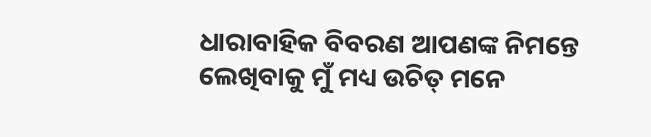ଧାରାବାହିକ ବିବରଣ ଆପଣଙ୍କ ନିମନ୍ତେ ଲେଖିବାକୁ ମୁଁ ମଧ୍ୟ ଉଚିତ୍ ମନେ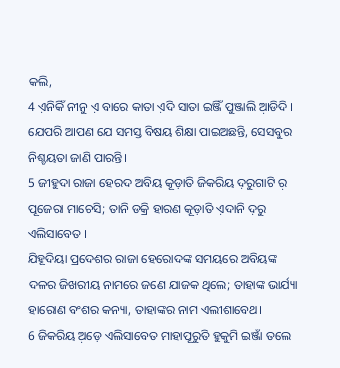କଲି,
4 ଏ଼ନିକିଁ ନୀନୁ ଏ଼ ବାରେ କାତା ଏ଼ଦି ସାତା ଇଞ୍ଜିଁ ପୁଞ୍ଜାଲି ଆ଼ଡିଦି ।
ଯେପରି ଆପଣ ଯେ ସମସ୍ତ ବିଷୟ ଶିକ୍ଷା ପାଇଅଛନ୍ତି, ସେସବୁର ନିଶ୍ଚୟତା ଜାଣି ପାରନ୍ତି।
5 ଜୀହୁଦା ରାଜା ହେରଦ ଅବିୟ କୂଡ଼ାତି ଜିକରିୟ ଦ଼ରୁଗାଟି ର଼ ପୂଜେରା ମାଚେସି; ତାନି ଡକ୍ରି ହାରଣ କୂଡ଼ାତି ଏ଼ଦାନି ଦ଼ରୁ ଏଲିସାବେତ ।
ଯିହୂଦିୟା ପ୍ରଦେଶର ରାଜା ହେରୋଦଙ୍କ ସମୟରେ ଅବିୟଙ୍କ ଦଳର ଜିଖରୀୟ ନାମରେ ଜଣେ ଯାଜକ ଥିଲେ; ତାହାଙ୍କ ଭାର୍ଯ୍ୟା ହାରୋଣ ବଂଶର କନ୍ୟା, ତାହାଙ୍କର ନାମ ଏଲୀଶାବେଥ।
6 ଜିକରିୟ ଅ଼ଡ଼େ ଏଲିସାବେତ ମାହାପୂରୁତି ହୁକୁମି ଇଞ୍ଜାଁ ତଲେ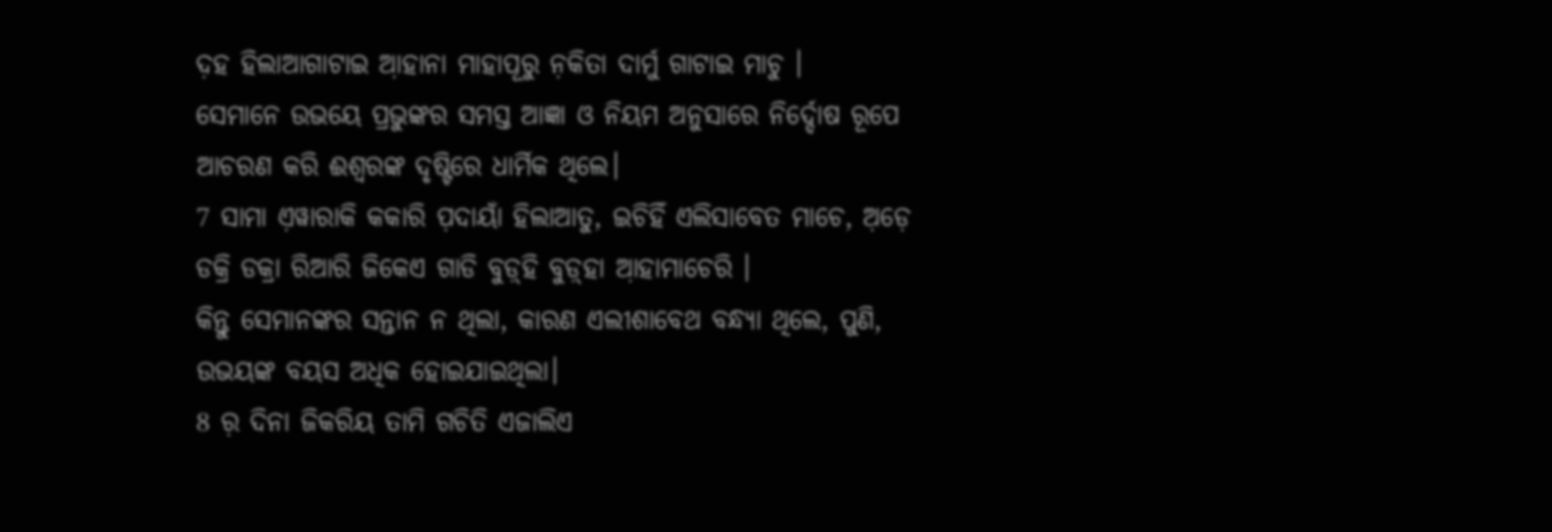ଦ଼ହ ହିଲାଆଗାଟାଇ ଆ଼ହାନା ମାହାପୂରୁ ନ଼କିତା ଦାର୍ମୁ ଗାଟାଇ ମାଚୁ ।
ସେମାନେ ଉଭୟେ ପ୍ରଭୁଙ୍କର ସମସ୍ତ ଆଜ୍ଞା ଓ ନିୟମ ଅନୁସାରେ ନିର୍ଦ୍ଦୋଷ ରୂପେ ଆଚରଣ କରି ଈଶ୍ବରଙ୍କ ଦୃଷ୍ଟିରେ ଧାର୍ମିକ ଥିଲେ।
7 ସାମା ଏ଼ୱାରାକି କକାରି ପ଼ଦାୟାଁ ହିଲାଆତୁ, ଇଚିହିଁ ଏଲିସାବେତ ମାଚେ, ଅ଼ଡ଼େ ଡକ୍ରି ଡକ୍ରା ରିଆରି ଜିକେଏ ଗାଡି ବୁଡ଼୍‌ହି ବୁଡ଼୍‌ହା ଆ଼ହାମାଚେରି ।
କିନ୍ତୁ ସେମାନଙ୍କର ସନ୍ତାନ ନ ଥିଲା, କାରଣ ଏଲୀଶାବେଥ ବନ୍ଧ୍ୟା ଥିଲେ, ପୁଣି, ଉଭୟଙ୍କ ବୟସ ଅଧିକ ହୋଇଯାଇଥିଲା।
8 ର଼ ଦିନା ଜିକରିୟ ତାମି ଗଚିତି ଏଜାଲିଏ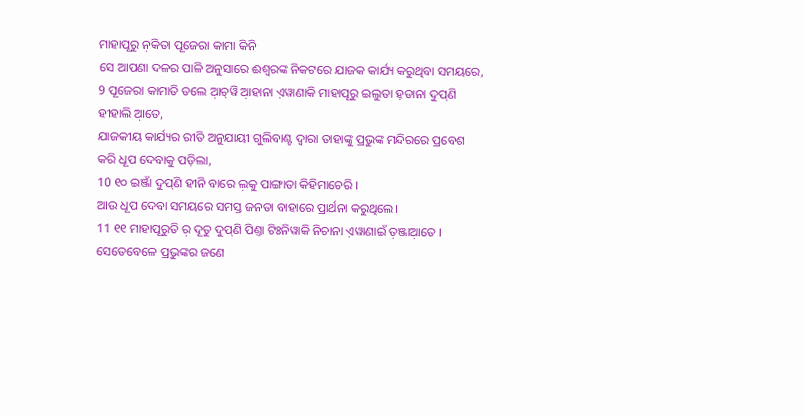ମାହାପୂରୁ ନ଼କିତା ପୂଜେରା କାମା କିନି
ସେ ଆପଣା ଦଳର ପାଳି ଅନୁସାରେ ଈଶ୍ବରଙ୍କ ନିକଟରେ ଯାଜକ କାର୍ଯ୍ୟ କରୁଥିବା ସମୟରେ,
9 ପୂଜେରା କାମାତି ତଲେ ଆ଼ଚ୍‌ୱି ଆ଼ହାନା ଏ଼ୱାଣାକି ମାହାପୂରୁ ଇଲୁତା ହ଼ଡାନା ଦୁପ୍‌ଣି ହୀହାଲି ଆ଼ତେ,
ଯାଜକୀୟ କାର୍ଯ୍ୟର ରୀତି ଅନୁଯାୟୀ ଗୁଲିବାଣ୍ଟ ଦ୍ୱାରା ତାହାଙ୍କୁ ପ୍ରଭୁଙ୍କ ମନ୍ଦିରରେ ପ୍ରବେଶ କରି ଧୂପ ଦେବାକୁ ପଡ଼ିଲା,
10 ୧୦ ଇଞ୍ଜାଁ ଦୁପ୍‌ଣି ହୀନି ବାରେ ଲ଼କୁ ପାଙ୍ଗାତା କିହିମାଚେରି ।
ଆଉ ଧୂପ ଦେବା ସମୟରେ ସମସ୍ତ ଜନତା ବାହାରେ ପ୍ରାର୍ଥନା କରୁଥିଲେ।
11 ୧୧ ମାହାପୂରୁତି ର଼ ଦୂତୁ ଦୁପ୍‌ଣି ପିଣ୍ତା ଟିଃନିୱାକି ନିଚାନା ଏ଼ୱାଣାଇଁ ତ଼ଞ୍ଜାଆ଼ତେ ।
ସେତେବେଳେ ପ୍ରଭୁଙ୍କର ଜଣେ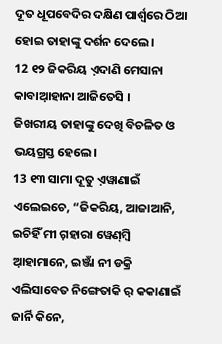ଦୂତ ଧୂପବେଦିର ଦକ୍ଷିଣ ପାର୍ଶ୍ୱରେ ଠିଆ ହୋଇ ତାହାଙ୍କୁ ଦର୍ଶନ ଦେଲେ।
12 ୧୨ ଜିକରିୟ ଏ଼ଦାଣି ମେସାନା କାବାଆ଼ହାନା ଆଜିତେସି ।
ଜିଖରୀୟ ତାହାଙ୍କୁ ଦେଖି ବିଚଳିତ ଓ ଭୟଗ୍ରସ୍ତ ହେଲେ।
13 ୧୩ ସାମା ଦୂତୁ ଏ଼ୱାଣାଇଁ ଏଲେଇଚେ, “ଜିକରିୟ, ଆଜାଆନି, ଇଚିହିଁ ମୀ ଗ଼ହାରା ୱେଣ୍‌ମ୍ବି ଆ଼ହାମାନେ, ଇଞ୍ଜାଁ ନୀ ଡକ୍ରି ଏଲିସାବେତ ନିଙ୍ଗେତାକି ର଼ କକାଣାଇଁ ଜାର୍ନି କିନେ,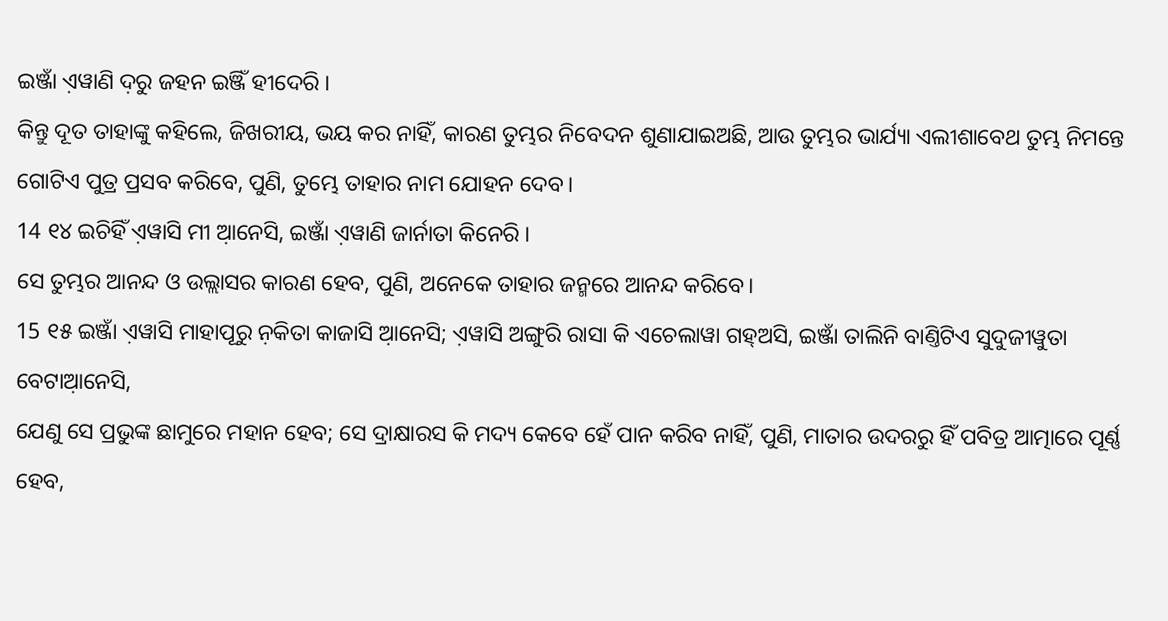ଇଞ୍ଜାଁ ଏ଼ୱାଣି ଦ଼ରୁ ଜହନ ଇଞ୍ଜିଁ ହୀଦେରି ।
କିନ୍ତୁ ଦୂତ ତାହାଙ୍କୁ କହିଲେ, ଜିଖରୀୟ, ଭୟ କର ନାହିଁ, କାରଣ ତୁମ୍ଭର ନିବେଦନ ଶୁଣାଯାଇଅଛି, ଆଉ ତୁମ୍ଭର ଭାର୍ଯ୍ୟା ଏଲୀଶାବେଥ ତୁମ୍ଭ ନିମନ୍ତେ ଗୋଟିଏ ପୁତ୍ର ପ୍ରସବ କରିବେ, ପୁଣି, ତୁମ୍ଭେ ତାହାର ନାମ ଯୋହନ ଦେବ।
14 ୧୪ ଇଚିହିଁ ଏ଼ୱାସି ମୀ ଆ଼ନେସି, ଇଞ୍ଜାଁ ଏ଼ୱାଣି ଜାର୍ନାତା କିନେରି ।
ସେ ତୁମ୍ଭର ଆନନ୍ଦ ଓ ଉଲ୍ଲାସର କାରଣ ହେବ, ପୁଣି, ଅନେକେ ତାହାର ଜନ୍ମରେ ଆନନ୍ଦ କରିବେ।
15 ୧୫ ଇଞ୍ଜାଁ ଏ଼ୱାସି ମାହାପୂରୁ ନ଼କିତା କାଜାସି ଆ଼ନେସି; ଏ଼ୱାସି ଅଙ୍ଗୁରି ରାସା କି ଏଚେଲାୱା ଗହ୍‌ଅସି, ଇଞ୍ଜାଁ ତାଲିନି ବାଣ୍ତିଟିଏ ସୁଦୁଜୀୱୁତା ବେଟାଆ଼ନେସି,
ଯେଣୁ ସେ ପ୍ରଭୁଙ୍କ ଛାମୁରେ ମହାନ ହେବ; ସେ ଦ୍ରାକ୍ଷାରସ କି ମଦ୍ୟ କେବେ ହେଁ ପାନ କରିବ ନାହିଁ, ପୁଣି, ମାତାର ଉଦରରୁ ହିଁ ପବିତ୍ର ଆତ୍ମାରେ ପୂର୍ଣ୍ଣ ହେବ,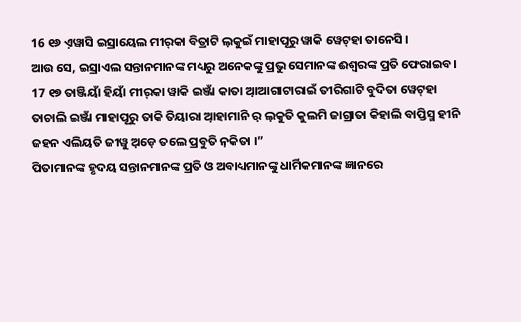16 ୧୬ ଏ଼ୱାସି ଇସ୍ରାୟେଲ ମୀର୍‌କା ବିତ୍ରାଟି ଲ଼କୁଇଁ ମାହାପୂରୁ ୱାକି ୱେଟ୍‌ହା ତାନେସି ।
ଆଉ ସେ, ଇସ୍ରାଏଲ ସନ୍ତାନମାନଙ୍କ ମଧ୍ୟରୁ ଅନେକଙ୍କୁ ପ୍ରଭୁ ସେମାନଙ୍କ ଈଶ୍ବରଙ୍କ ପ୍ରତି ଫେରାଇବ।
17 ୧୭ ତାଞ୍ଜିୟାଁ ହିୟାଁ ମୀର୍‌କା ୱାକି ଇଞ୍ଜାଁ କାତା ଆ଼ଆଗାଟାରାଇଁ ତୀରିଗାଟି ବୁଦିତା ୱେଟ୍‌ହା ତାଚାଲି ଇଞ୍ଜାଁ ମାହାପୂରୁ ତାକି ତିୟାରା ଆ଼ହାମାନି ର଼ ଲ଼କୁତି କୁଲମି ଜାଗ୍ରାତା କିହାଲି ବାପ୍ତିସ୍ମ ହୀନି ଜହନ ଏଲିୟତି ଜୀୱୁ ଅ଼ଡ଼େ ତଲେ ପ୍ରବୁତି ନ଼କିତା ।”
ପିତାମାନଙ୍କ ହୃଦୟ ସନ୍ତାନମାନଙ୍କ ପ୍ରତି ଓ ଅବାଧ୍ୟମାନଙ୍କୁ ଧାର୍ମିକମାନଙ୍କ ଜ୍ଞାନରେ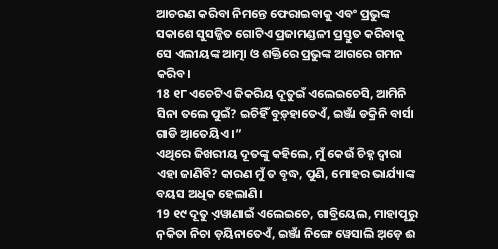ଆଚରଣ କରିବା ନିମନ୍ତେ ଫେରାଇବାକୁ ଏବଂ ପ୍ରଭୁଙ୍କ ସକାଶେ ସୁସଜ୍ଜିତ ଗୋଟିଏ ପ୍ରଜାମଣ୍ଡଳୀ ପ୍ରସ୍ତୁତ କରିବାକୁ ସେ ଏଲୀୟଙ୍କ ଆତ୍ମା ଓ ଶକ୍ତିରେ ପ୍ରଭୁଙ୍କ ଆଗରେ ଗମନ କରିବ।
18 ୧୮ ଏଚେଟିଏ ଜିକରିୟ ଦୂତୁଇଁ ଏଲେଇଚେସି, ଆମିନି ସିନା ତଲେ ପୁଇଁ? ଇଚିହିଁ ବୁଡ଼୍‌ହାତେଏଁ, ଇଞ୍ଜାଁ ଡକ୍ରିନି ବାର୍ସା ଗାଡି ଆ଼ତେୟିଏ ।”
ଏଥିରେ ଜିଖରୀୟ ଦୂତଙ୍କୁ କହିଲେ, ମୁଁ କେଉଁ ଚିହ୍ନ ଦ୍ୱାରା ଏହା ଜାଣିବି? କାରଣ ମୁଁ ତ ବୃଦ୍ଧ, ପୁଣି, ମୋହର ଭାର୍ଯ୍ୟାଙ୍କ ବୟସ ଅଧିକ ହେଲାଣି।
19 ୧୯ ଦୂତୁ ଏ଼ୱାଣାଇଁ ଏଲେଇଚେ, ଗାବ୍ରିୟେଲ, ମାହାପୂରୁ ନ଼କିତା ନିଚା ଡ଼ୟିନାତେଏଁ, ଇଞ୍ଜାଁ ନିଙ୍ଗେ ୱେସାଲି ଅ଼ଡ଼େ ଈ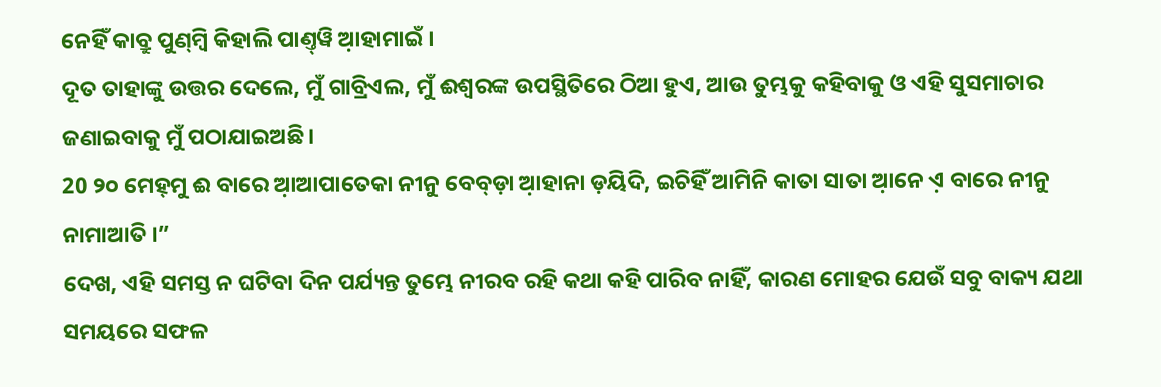ନେହିଁ କାବ୍ରୁ ପୁଣ୍‌ମ୍ବି କିହାଲି ପାଣ୍ତ୍‌ୱି ଆ଼ହାମାଇଁ ।
ଦୂତ ତାହାଙ୍କୁ ଉତ୍ତର ଦେଲେ, ମୁଁ ଗାବ୍ରିଏଲ, ମୁଁ ଈଶ୍ବରଙ୍କ ଉପସ୍ଥିତିରେ ଠିଆ ହୁଏ, ଆଉ ତୁମ୍ଭକୁ କହିବାକୁ ଓ ଏହି ସୁସମାଚାର ଜଣାଇବାକୁ ମୁଁ ପଠାଯାଇଅଛି।
20 ୨୦ ମେହ୍‌ମୁ ଈ ବାରେ ଆ଼ଆପାତେକା ନୀନୁ ବେବ୍‌ଡ଼ା ଆ଼ହାନା ଡ଼ୟିଦି, ଇଚିହିଁ ଆମିନି କାତା ସାତା ଆ଼ନେ ଏ଼ ବାରେ ନୀନୁ ନାମାଆତି ।”
ଦେଖ, ଏହି ସମସ୍ତ ନ ଘଟିବା ଦିନ ପର୍ଯ୍ୟନ୍ତ ତୁମ୍ଭେ ନୀରବ ରହି କଥା କହି ପାରିବ ନାହିଁ, କାରଣ ମୋହର ଯେଉଁ ସବୁ ବାକ୍ୟ ଯଥା ସମୟରେ ସଫଳ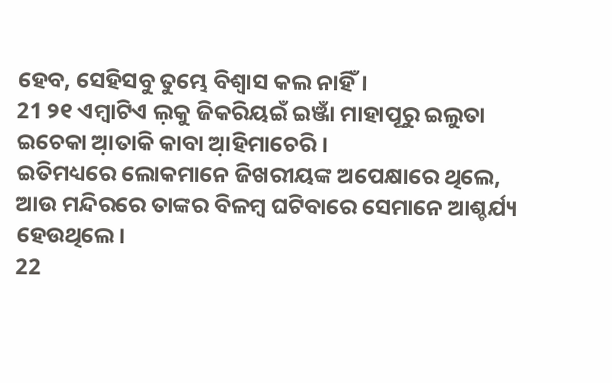ହେବ, ସେହିସବୁ ତୁମ୍ଭେ ବିଶ୍ୱାସ କଲ ନାହିଁ।
21 ୨୧ ଏମ୍ବାଟିଏ ଲ଼କୁ ଜିକରିୟଇଁ ଇଞ୍ଜାଁ ମାହାପୂରୁ ଇଲୁତା ଇଚେକା ଆ଼ତାକି କାବା ଆ଼ହିମାଚେରି ।
ଇତିମଧ୍ୟରେ ଲୋକମାନେ ଜିଖରୀୟଙ୍କ ଅପେକ୍ଷାରେ ଥିଲେ, ଆଉ ମନ୍ଦିରରେ ତାଙ୍କର ବିଳମ୍ବ ଘଟିବାରେ ସେମାନେ ଆଶ୍ଚର୍ଯ୍ୟ ହେଉଥିଲେ।
22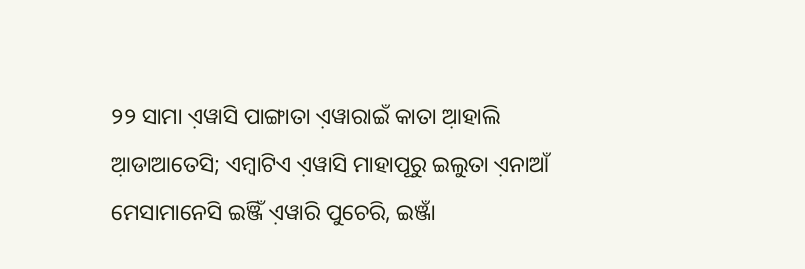୨୨ ସାମା ଏ଼ୱାସି ପାଙ୍ଗାତା ଏ଼ୱାରାଇଁ କାତା ଆ଼ହାଲି ଆ଼ଡାଆତେସି; ଏମ୍ବାଟିଏ ଏ଼ୱାସି ମାହାପୂରୁ ଇଲୁତା ଏ଼ନାଆଁ ମେସାମାନେସି ଇଞ୍ଜିଁ ଏ଼ୱାରି ପୁଚେରି, ଇଞ୍ଜାଁ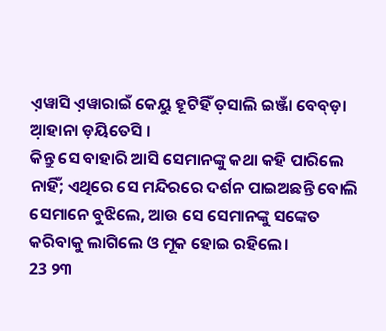ଏ଼ୱାସି ଏ଼ୱାରାଇଁ କେୟୁ ହୂଟିହିଁ ତ଼ସାଲି ଇଞ୍ଜାଁ ବେବ୍‌ଡ଼ା ଆ଼ହାନା ଡ଼ୟିତେସି ।
କିନ୍ତୁ ସେ ବାହାରି ଆସି ସେମାନଙ୍କୁ କଥା କହି ପାରିଲେ ନାହିଁ; ଏଥିରେ ସେ ମନ୍ଦିରରେ ଦର୍ଶନ ପାଇଅଛନ୍ତି ବୋଲି ସେମାନେ ବୁଝିଲେ, ଆଉ ସେ ସେମାନଙ୍କୁ ସଙ୍କେତ କରିବାକୁ ଲାଗିଲେ ଓ ମୂକ ହୋଇ ରହିଲେ।
23 ୨୩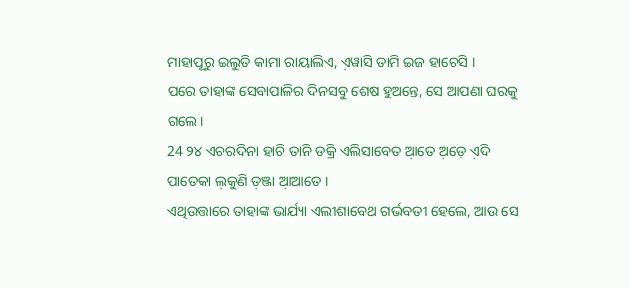ମାହାପୂରୁ ଇଲୁତି କାମା ରାୟାଲିଏ, ଏ଼ୱାସି ତାମି ଇଜ ହାଚେସି ।
ପରେ ତାହାଙ୍କ ସେବାପାଳିର ଦିନସବୁ ଶେଷ ହୁଅନ୍ତେ, ସେ ଆପଣା ଘରକୁ ଗଲେ।
24 ୨୪ ଏଚରଦିନା ହାଚି ତାନି ଡକ୍ରି ଏଲିସାବେତ ଆ଼ତେ ଅ଼ଡ଼େ ଏ଼ଦି ପାତେକା ଲ଼କୁଣି ତ଼ଞ୍ଜା ଆ଼ଆତେ ।
ଏଥିଉତ୍ତାରେ ତାହାଙ୍କ ଭାର୍ଯ୍ୟା ଏଲୀଶାବେଥ ଗର୍ଭବତୀ ହେଲେ, ଆଉ ସେ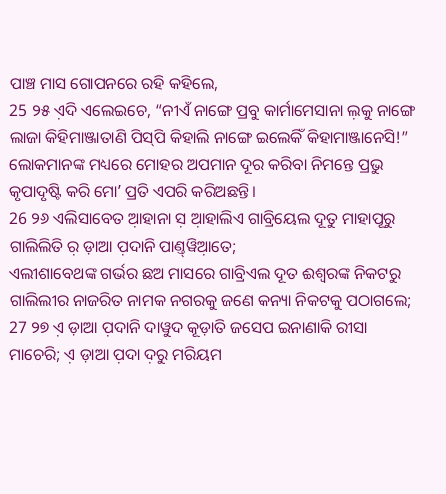ପାଞ୍ଚ ମାସ ଗୋପନରେ ରହି କହିଲେ,
25 ୨୫ ଏ଼ଦି ଏଲେଇଚେ, “ନୀଏଁ ନାଙ୍ଗେ ପ୍ରବୁ କାର୍ମାମେସାନା ଲ଼କୁ ନାଙ୍ଗେ ଲାଜା କିହିମାଞ୍ଜାତାଣି ପିସ୍‌ପି କିହାଲି ନାଙ୍ଗେ ଇଲେକିଁ କିହାମାଞ୍ଜାନେସି!”
ଲୋକମାନଙ୍କ ମଧ୍ୟରେ ମୋହର ଅପମାନ ଦୂର କରିବା ନିମନ୍ତେ ପ୍ରଭୁ କୃପାଦୃଷ୍ଟି କରି ମୋʼ ପ୍ରତି ଏପରି କରିଅଛନ୍ତି।
26 ୨୬ ଏଲିସାବେତ ଆ଼ହାନା ସ଼ ଆ଼ହାଲିଏ ଗାବ୍ରିୟେଲ ଦୂତୁ ମାହାପୂରୁ ଗାଲିଲିତି ର଼ ଡ଼ାଆ ପ଼ଦାନି ପାଣ୍ତ୍‌ୱିଆ଼ତେ;
ଏଲୀଶାବେଥଙ୍କ ଗର୍ଭର ଛଅ ମାସରେ ଗାବ୍ରିଏଲ ଦୂତ ଈଶ୍ବରଙ୍କ ନିକଟରୁ ଗାଲିଲୀର ନାଜରିତ ନାମକ ନଗରକୁ ଜଣେ କନ୍ୟା ନିକଟକୁ ପଠାଗଲେ;
27 ୨୭ ଏ଼ ଡ଼ାଆ ପ଼ଦାନି ଦାୱୁଦ କୂଡ଼ାତି ଜସେପ ଇନାଣାକି ରୀସା ମାଚେରି; ଏ଼ ଡ଼ାଆ ପ଼ଦା ଦ଼ରୁ ମରିୟମ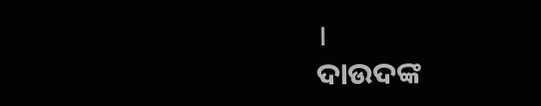।
ଦାଉଦଙ୍କ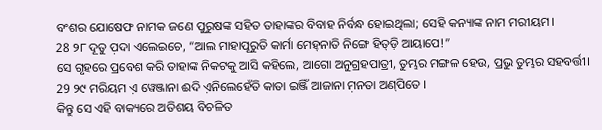ବଂଶର ଯୋଷେଫ ନାମକ ଜଣେ ପୁରୁଷଙ୍କ ସହିତ ତାହାଙ୍କର ବିବାହ ନିର୍ବନ୍ଧ ହୋଇଥିଲା; ସେହି କନ୍ୟାଙ୍କ ନାମ ମରୀୟମ।
28 ୨୮ ଦୂତୁ ପ଼ଦା ଏଲେଇଚେ, “ଆଲ ମାହାପୂରୁତି କାର୍ମା ମେହ୍‌ନାତି ନିଙ୍ଗେ ହିତ୍‌ଡ଼ି ଆୟାପେ!”
ସେ ଗୃହରେ ପ୍ରବେଶ କରି ତାହାଙ୍କ ନିକଟକୁ ଆସି କହିଲେ, ଆଗୋ ଅନୁଗ୍ରହପାତ୍ରୀ, ତୁମ୍ଭର ମଙ୍ଗଳ ହେଉ, ପ୍ରଭୁ ତୁମ୍ଭର ସହବର୍ତ୍ତୀ।
29 ୨୯ ମରିୟମ ଏ଼ ୱେଞ୍ଜାନା ଈଦି ଏ଼ନିଲେହେଁତି କାତା ଇଞ୍ଜିଁ ଆଜାନା ମ଼ନତା ଅଣ୍‌ପିତେ ।
କିନ୍ତୁ ସେ ଏହି ବାକ୍ୟରେ ଅତିଶୟ ବିଚଳିତ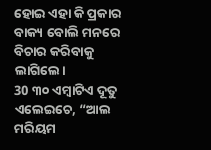ହୋଇ ଏହା କି ପ୍ରକାର ବାକ୍ୟ ବୋଲି ମନରେ ବିଚାର କରିବାକୁ ଲାଗିଲେ।
30 ୩୦ ଏମ୍ବାଟିଏ ଦୂତୁ ଏଲେଇଚେ, “ଆଲ ମରିୟମ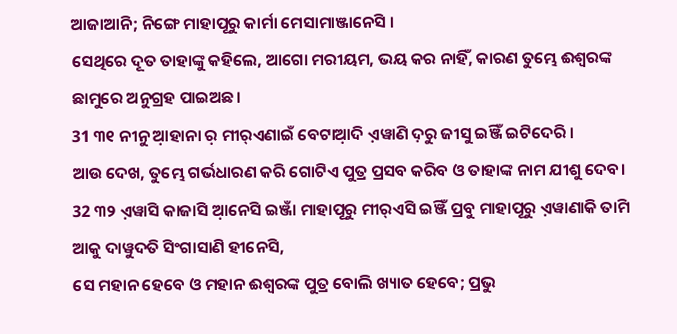ଆଜାଆନି; ନିଙ୍ଗେ ମାହାପୂରୁ କାର୍ମା ମେସାମାଞ୍ଜାନେସି ।
ସେଥିରେ ଦୂତ ତାହାଙ୍କୁ କହିଲେ, ଆଗୋ ମରୀୟମ, ଭୟ କର ନାହିଁ, କାରଣ ତୁମ୍ଭେ ଈଶ୍ବରଙ୍କ ଛାମୁରେ ଅନୁଗ୍ରହ ପାଇଅଛ।
31 ୩୧ ନୀନୁ ଆ଼ହାନା ର଼ ମୀର୍‌ଏଣାଇଁ ବେଟାଆ଼ଦି ଏ଼ୱାଣି ଦ଼ରୁ ଜୀସୁ ଇଞ୍ଜିଁ ଇଟିଦେରି ।
ଆଉ ଦେଖ, ତୁମ୍ଭେ ଗର୍ଭଧାରଣ କରି ଗୋଟିଏ ପୁତ୍ର ପ୍ରସବ କରିବ ଓ ତାହାଙ୍କ ନାମ ଯୀଶୁ ଦେବ।
32 ୩୨ ଏ଼ୱାସି କାଜାସି ଆ଼ନେସି ଇଞ୍ଜାଁ ମାହାପୂରୁ ମୀର୍‌ଏସି ଇଞ୍ଜିଁ ପ୍ରବୁ ମାହାପୂରୁ ଏ଼ୱାଣାକି ତାମି ଆକୁ ଦାୱୁଦତି ସିଂଗାସାଣି ହୀନେସି,
ସେ ମହାନ ହେବେ ଓ ମହାନ ଈଶ୍ବରଙ୍କ ପୁତ୍ର ବୋଲି ଖ୍ୟାତ ହେବେ; ପ୍ରଭୁ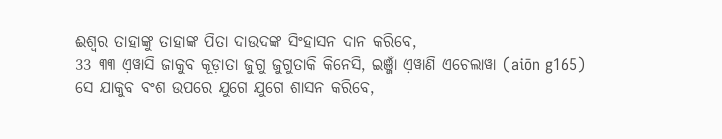ଈଶ୍ବର ତାହାଙ୍କୁ ତାହାଙ୍କ ପିତା ଦାଉଦଙ୍କ ସିଂହାସନ ଦାନ କରିବେ,
33 ୩୩ ଏ଼ୱାସି ଜାକୁବ କୂଡ଼ାତା ଜୁଗୁ ଜୁଗୁତାକି କିନେସି, ଇଞ୍ଜାଁ ଏ଼ୱାଣି ଏଚେଲାୱା (aiōn g165)
ସେ ଯାକୁବ ବଂଶ ଉପରେ ଯୁଗେ ଯୁଗେ ଶାସନ କରିବେ,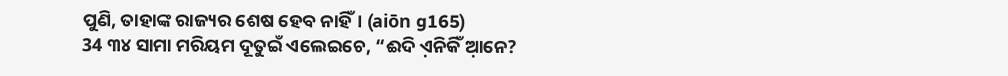ପୁଣି, ତାହାଙ୍କ ରାଜ୍ୟର ଶେଷ ହେବ ନାହିଁ। (aiōn g165)
34 ୩୪ ସାମା ମରିୟମ ଦୂତୁଇଁ ଏଲେଇଚେ, “ଈଦି ଏ଼ନିକିଁ ଆ଼ନେ?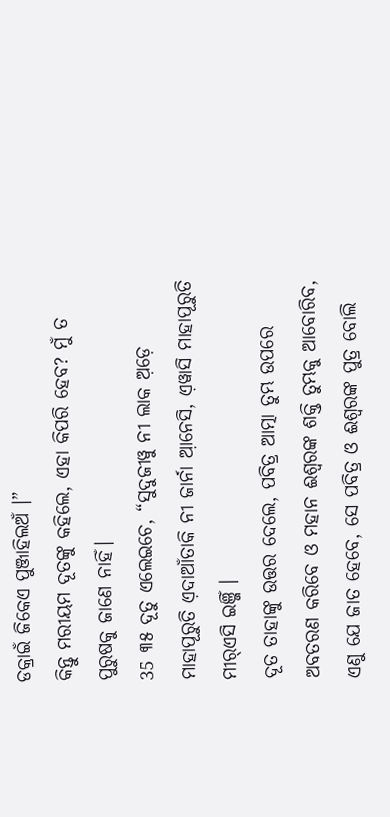ଡକ୍ରାଇଁ ଜିକେଏ ପୁଞ୍ଜାହିଲଅଁ ।”
କିନ୍ତୁ ମରୀୟମ ଦୂତଙ୍କୁ କହିଲେ, ଏହା କିପରି ହେବ? ମୁଁ ତ ପୁରୁଷକୁ ଜାଣେ ନାହିଁ।
35 ୩୫ ଦୂତୁ ଏଲେଇଚେ, “ସୁଦୁଜୀୱୁ ନୀ ଲାକ ଅ଼ଡ଼େ ମାହାପୂରୁତି ଏ଼ଦାଆଁତାକି ନୀ ଜାର୍ନା ଆ଼ନେସି, ଏ଼ୱାସି ମାହାପୂରୁତି ମୀର୍‌ଏସି ଇଞ୍ଜିଁ ।
ଦୂତ ତାହାଙ୍କୁ ଉତ୍ତର ଦେଲେ, ପବିତ୍ର ଆତ୍ମା ତୁମ୍ଭ ଉପରେ ଅବତରଣ କରିବେ ଓ ମହାନ ଈଶ୍ବରଙ୍କ ଶକ୍ତି ତୁମ୍ଭକୁ ଆବୋରିବ, ଏଣୁ ଯେ ଜାତ ହେବେ, ସେ ପବିତ୍ର ଓ ଈଶ୍ବରଙ୍କ ପୁତ୍ର ବୋଲି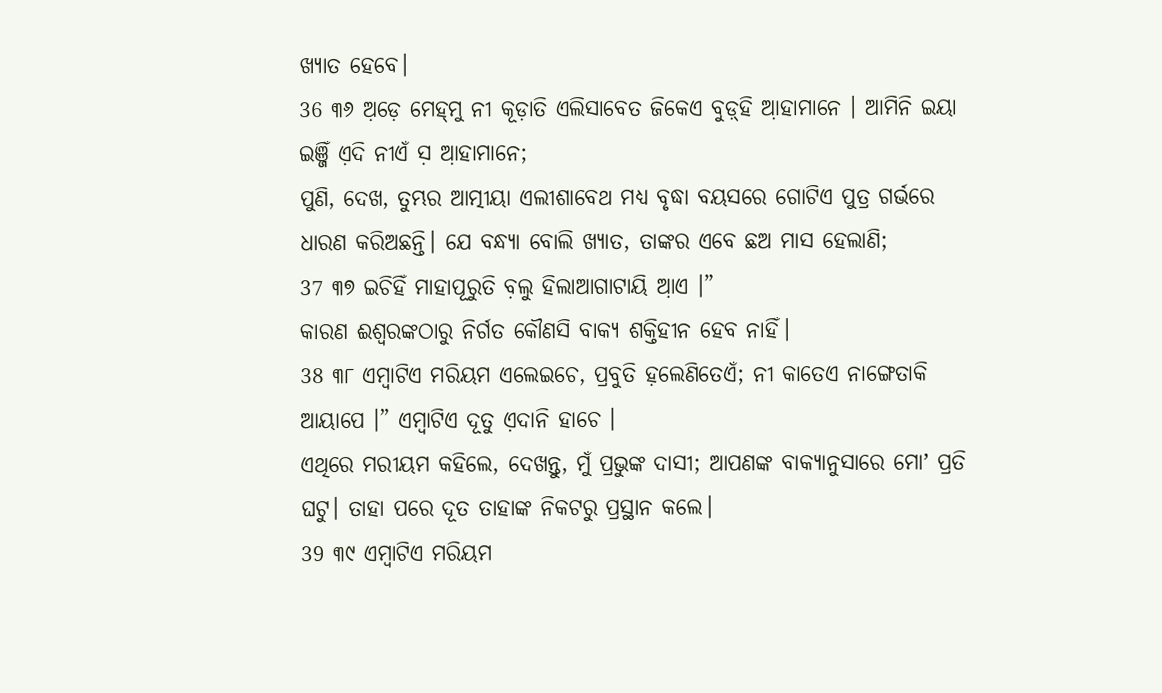ଖ୍ୟାତ ହେବେ।
36 ୩୬ ଅ଼ଡ଼େ ମେହ୍‌ମୁ ନୀ କୂଡ଼ାତି ଏଲିସାବେତ ଜିକେଏ ବୁଡ଼୍‌ହି ଆ଼ହାମାନେ । ଆମିନି ଇୟା ଇଞ୍ଜିଁ ଏ଼ଦି ନୀଏଁ ସ଼ ଆ଼ହାମାନେ;
ପୁଣି, ଦେଖ, ତୁମ୍ଭର ଆତ୍ମୀୟା ଏଲୀଶାବେଥ ମଧ୍ୟ ବୃଦ୍ଧା ବୟସରେ ଗୋଟିଏ ପୁତ୍ର ଗର୍ଭରେ ଧାରଣ କରିଅଛନ୍ତି। ଯେ ବନ୍ଧ୍ୟା ବୋଲି ଖ୍ୟାତ, ତାଙ୍କର ଏବେ ଛଅ ମାସ ହେଲାଣି;
37 ୩୭ ଇଚିହିଁ ମାହାପୂରୁତି ବ଼ଲୁ ହିଲାଆଗାଟାୟି ଆ଼ଏ ।”
କାରଣ ଈଶ୍ବରଙ୍କଠାରୁ ନିର୍ଗତ କୌଣସି ବାକ୍ୟ ଶକ୍ତିହୀନ ହେବ ନାହିଁ।
38 ୩୮ ଏମ୍ବାଟିଏ ମରିୟମ ଏଲେଇଚେ, ପ୍ରବୁତି ହ଼ଲେଣିତେଏଁ; ନୀ କାତେଏ ନାଙ୍ଗେତାକି ଆୟାପେ ।” ଏମ୍ବାଟିଏ ଦୂତୁ ଏ଼ଦାନି ହାଚେ ।
ଏଥିରେ ମରୀୟମ କହିଲେ, ଦେଖନ୍ତୁ, ମୁଁ ପ୍ରଭୁଙ୍କ ଦାସୀ; ଆପଣଙ୍କ ବାକ୍ୟାନୁସାରେ ମୋʼ ପ୍ରତି ଘଟୁ। ତାହା ପରେ ଦୂତ ତାହାଙ୍କ ନିକଟରୁ ପ୍ରସ୍ଥାନ କଲେ।
39 ୩୯ ଏମ୍ବାଟିଏ ମରିୟମ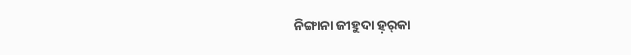ନିଙ୍ଗାନା ଜୀହୁଦା ହ଼ର୍‌କା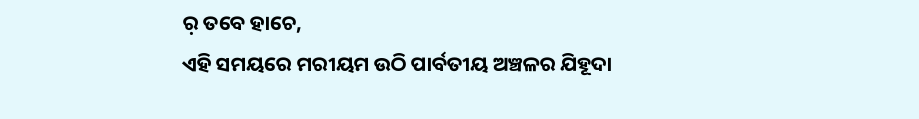ର଼ ତବେ ହାଚେ,
ଏହି ସମୟରେ ମରୀୟମ ଉଠି ପାର୍ବତୀୟ ଅଞ୍ଚଳର ଯିହୂଦା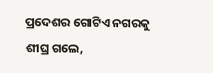ପ୍ରଦେଶର ଗୋଟିଏ ନଗରକୁ ଶୀଘ୍ର ଗଲେ,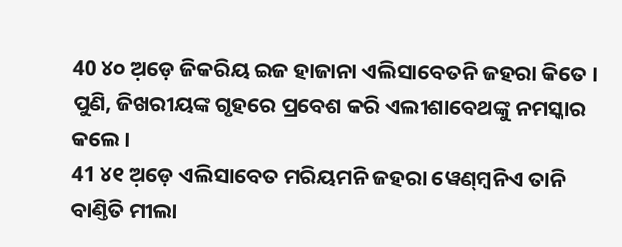40 ୪୦ ଅ଼ଡ଼େ ଜିକରିୟ ଇଜ ହାଜାନା ଏଲିସାବେତନି ଜହରା କିତେ ।
ପୁଣି, ଜିଖରୀୟଙ୍କ ଗୃହରେ ପ୍ରବେଶ କରି ଏଲୀଶାବେଥଙ୍କୁ ନମସ୍କାର କଲେ।
41 ୪୧ ଅ଼ଡ଼େ ଏଲିସାବେତ ମରିୟମନି ଜହରା ୱେଣ୍‌ମ୍ବନିଏ ତାନି ବାଣ୍ତିତି ମୀଲା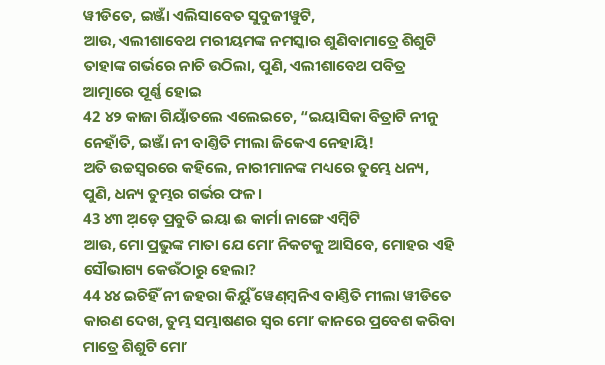ୱୀଡିତେ, ଇଞ୍ଜାଁ ଏଲିସାବେତ ସୁଦୁଜୀୱୁଟି,
ଆଉ, ଏଲୀଶାବେଥ ମରୀୟମଙ୍କ ନମସ୍କାର ଶୁଣିବାମାତ୍ରେ ଶିଶୁଟି ତାହାଙ୍କ ଗର୍ଭରେ ନାଚି ଉଠିଲା, ପୁଣି, ଏଲୀଶାବେଥ ପବିତ୍ର ଆତ୍ମାରେ ପୂର୍ଣ୍ଣ ହୋଇ
42 ୪୨ କାଜା ଗିୟାଁତଲେ ଏଲେଇଚେ, “ଇୟାସିକା ବିତ୍ରାଟି ନୀନୁ ନେହାଁତି, ଇଞ୍ଜାଁ ନୀ ବାଣ୍ତିତି ମୀଲା ଜିକେଏ ନେହାୟି!
ଅତି ଉଚ୍ଚସ୍ୱରରେ କହିଲେ, ନାରୀମାନଙ୍କ ମଧ୍ୟରେ ତୁମ୍ଭେ ଧନ୍ୟ, ପୁଣି, ଧନ୍ୟ ତୁମ୍ଭର ଗର୍ଭର ଫଳ।
43 ୪୩ ଅ଼ଡ଼େ ପ୍ରବୁତି ଇୟା ଈ କାର୍ମା ନାଙ୍ଗେ ଏମ୍ବିଟି
ଆଉ, ମୋ ପ୍ରଭୁଙ୍କ ମାତା ଯେ ମୋʼ ନିକଟକୁ ଆସିବେ, ମୋହର ଏହି ସୌଭାଗ୍ୟ କେଉଁଠାରୁ ହେଲା?
44 ୪୪ ଇଚିହିଁ ନୀ ଜହରା କିର୍ୟୁଁ ୱେଣ୍‌ମ୍ବନିଏ ବାଣ୍ତିତି ମୀଲା ୱୀଡିତେ
କାରଣ ଦେଖ, ତୁମ୍ଭ ସମ୍ଭାଷଣର ସ୍ୱର ମୋʼ କାନରେ ପ୍ରବେଶ କରିବା ମାତ୍ରେ ଶିଶୁଟି ମୋʼ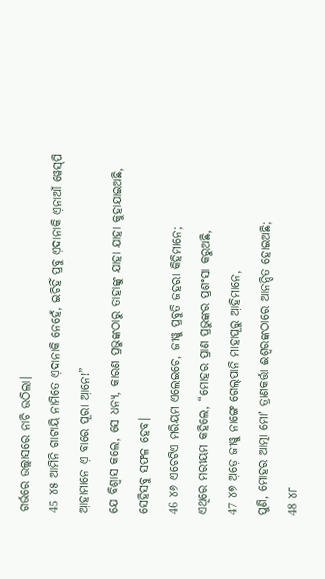ଗର୍ଭରେ ଉଲ୍ଲାସରେ ନାଚି ଉଠିଲା।
45 ୪୫ ଆମିନି ଗାଟାୟି ନାମିତେ ଏ଼ଦାନାକି ନେହେଁ, ଇଚିହିଁ ପ୍ରବୁ ଏ଼ଦାନାକି ଏ଼ନାଆଁ ୱେସ୍‌ପି ଆ଼ହାମାନେ ଏ଼ ବାରେ ପୂରା ଆ଼ନେ!”
ଯେ ବିଶ୍ୱାସ କଲେ, ସେ ଧନ୍ୟ, କାରଣ ପ୍ରଭୁଙ୍କଠାରୁ ତାହାଙ୍କୁ ଯାହା ଯାହା କୁହାଯାଇଅଛି, ସେହିସବୁ ସଫଳ ହେବ।
46 ୪୬ ଏଚେଟିଏ ମରିୟମ ଏଲେଇଚେ, ଜୀୱୁ ପ୍ରବୁତି ଜହରା କିହିମାନେ;
ଏଥିରେ ମରୀୟମ କହିଲେ, “ମୋହର ପ୍ରାଣ ପ୍ରଭୁଙ୍କର ପ୍ରଶଂସା କରୁଅଛି,
47 ୪୭ ଅ଼ଡ଼େ ଜୀୱୁ ନାଙ୍ଗେ ଗେଲ୍‌ପାନି ମାହାପୂରୁ ଆ଼ହିମାନେ,
ପୁଣି, ମୋହର ଆତ୍ମା ମୋʼ ତ୍ରାଣକର୍ତ୍ତା ଈଶ୍ବରଙ୍କଠାରେ ଆନନ୍ଦିତ ହୋଇଅଛି;
48 ୪୮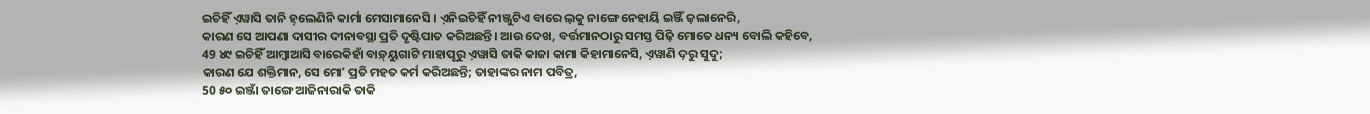ଇଚିହିଁ ଏ଼ୱାସି ତାନି ହ଼ଲେଣିନି କାର୍ମା ମେସାମାନେସି । ଏ଼ନିଇଚିହିଁ ନୀଞ୍ଜୁଟିଏ ବାରେ ଲ଼କୁ ନାଙ୍ଗେ ନେହାୟି ଇଞ୍ଜିଁ ଜ଼ଲାନେରି,
କାରଣ ସେ ଆପଣା ଦାସୀର ଦୀନାବସ୍ଥା ପ୍ରତି ଦୃଷ୍ଟିପାତ କରିଅଛନ୍ତି। ଆଉ ଦେଖ, ବର୍ତ୍ତମାନଠାରୁ ସମସ୍ତ ପିଢ଼ି ମୋତେ ଧନ୍ୟ ବୋଲି କହିବେ,
49 ୪୯ ଇଚିହିଁ ଆମ୍ବାଆସି ବାରେକିହାଁ ବାଡ଼୍‌ୟୁଗାଟି ମାହାପୂରୁ ଏ଼ୱାସି ତାକି କାଜା କାମା କିହାମାନେସି, ଏ଼ୱାଣି ଦ଼ରୁ ସୁଦୁ;
କାରଣ ଯେ ଶକ୍ତିମାନ, ସେ ମୋʼ ପ୍ରତି ମହତ କର୍ମ କରିଅଛନ୍ତି; ତାହାଙ୍କର ନାମ ପବିତ୍ର,
50 ୫୦ ଇଞ୍ଜାଁ ତାଙ୍ଗେ ଆଜିନାରାକି ତାକି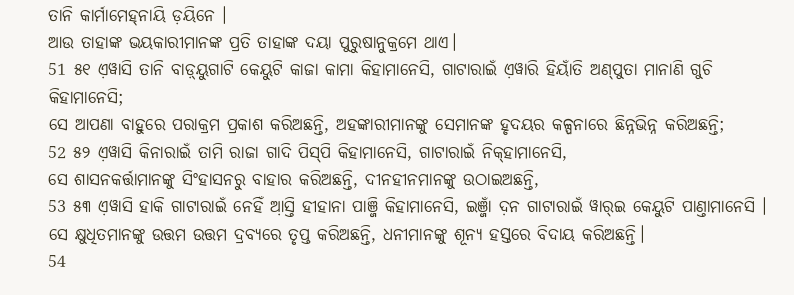ତାନି କାର୍ମାମେହ୍‌ନାୟି ଡ଼ୟିନେ ।
ଆଉ ତାହାଙ୍କ ଭୟକାରୀମାନଙ୍କ ପ୍ରତି ତାହାଙ୍କ ଦୟା ପୁରୁଷାନୁକ୍ରମେ ଥାଏ।
51 ୫୧ ଏ଼ୱାସି ତାନି ବାଡ଼୍‌ୟୁଗାଟି କେୟୁଟି କାଜା କାମା କିହାମାନେସି, ଗାଟାରାଇଁ ଏ଼ୱାରି ହିୟାଁତି ଅଣ୍‌ପୁତା ମାନାଣି ଗୁଚି କିହାମାନେସି;
ସେ ଆପଣା ବାହୁରେ ପରାକ୍ରମ ପ୍ରକାଶ କରିଅଛନ୍ତି, ଅହଙ୍କାରୀମାନଙ୍କୁ ସେମାନଙ୍କ ହୃଦୟର କଳ୍ପନାରେ ଛିନ୍ନଭିନ୍ନ କରିଅଛନ୍ତି;
52 ୫୨ ଏ଼ୱାସି କିନାରାଇଁ ତାମି ରାଜା ଗାଦି ପିସ୍‌ପି କିହାମାନେସି, ଗାଟାରାଇଁ ନିକ୍‌ହାମାନେସି,
ସେ ଶାସନକର୍ତ୍ତାମାନଙ୍କୁ ସିଂହାସନରୁ ବାହାର କରିଅଛନ୍ତି, ଦୀନହୀନମାନଙ୍କୁ ଉଠାଇଅଛନ୍ତି,
53 ୫୩ ଏ଼ୱାସି ହାକି ଗାଟାରାଇଁ ନେହିଁ ଆ଼ସ୍ତି ହୀହାନା ପାଞ୍ଜି କିହାମାନେସି, ଇଞ୍ଜାଁ ଦ଼ନ ଗାଟାରାଇଁ ୱାର୍‌ଇ କେୟୁଟି ପାଣ୍ତାମାନେସି ।
ସେ କ୍ଷୁଧିତମାନଙ୍କୁ ଉତ୍ତମ ଉତ୍ତମ ଦ୍ରବ୍ୟରେ ତୃପ୍ତ କରିଅଛନ୍ତି, ଧନୀମାନଙ୍କୁ ଶୂନ୍ୟ ହସ୍ତରେ ବିଦାୟ କରିଅଛନ୍ତି।
54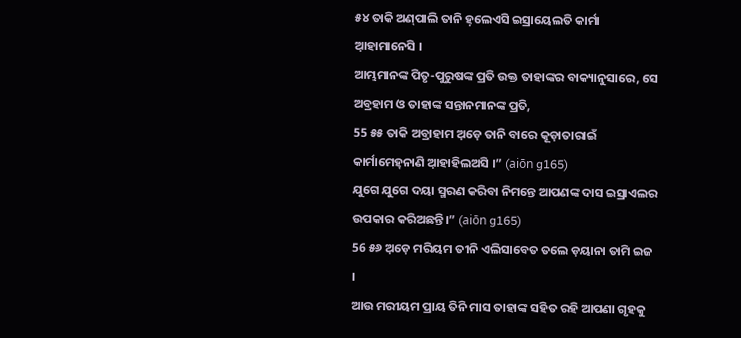୫୪ ତାକି ଅଣ୍‌ପାଲି ତାନି ହ଼ଲେଏସି ଇସ୍ରାୟେଲତି କାର୍ମା ଆ଼ହାମାନେସି ।
ଆମ୍ଭମାନଙ୍କ ପିତୃ-ପୁରୁଷଙ୍କ ପ୍ରତି ଉକ୍ତ ତାହାଙ୍କର ବାକ୍ୟାନୁସାରେ, ସେ ଅବ୍ରହାମ ଓ ତାହାଙ୍କ ସନ୍ତାନମାନଙ୍କ ପ୍ରତି,
55 ୫୫ ତାକି ଅବ୍ରାହାମ ଅ଼ଡ଼େ ତାନି ବାରେ କୂଡ଼ାତାରାଇଁ କାର୍ମାମେହ୍‌ନାଣି ଆ଼ହାହିଲଅସି ।” (aiōn g165)
ଯୁଗେ ଯୁଗେ ଦୟା ସ୍ମରଣ କରିବା ନିମନ୍ତେ ଆପଣଙ୍କ ଦାସ ଇସ୍ରାଏଲର ଉପକାର କରିଅଛନ୍ତି।” (aiōn g165)
56 ୫୬ ଅ଼ଡ଼େ ମରିୟମ ତୀନି ଏଲିସାବେତ ତଲେ ଡ଼ୟାନା ତାମି ଇଜ ।
ଆଉ ମରୀୟମ ପ୍ରାୟ ତିନି ମାସ ତାହାଙ୍କ ସହିତ ରହି ଆପଣା ଗୃହକୁ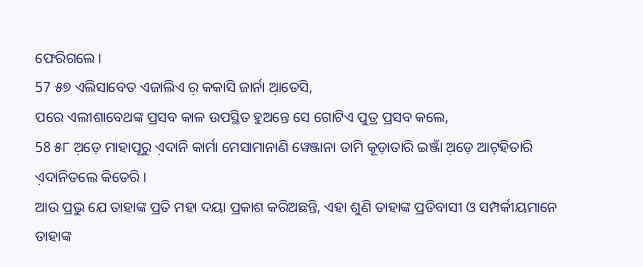ଫେରିଗଲେ।
57 ୫୭ ଏଲିସାବେତ ଏଜାଲିଏ ର଼ କକାସି ଜାର୍ନା ଆ଼ତେସି,
ପରେ ଏଲୀଶାବେଥଙ୍କ ପ୍ରସବ କାଳ ଉପସ୍ଥିତ ହୁଅନ୍ତେ ସେ ଗୋଟିଏ ପୁତ୍ର ପ୍ରସବ କଲେ,
58 ୫୮ ଅ଼ଡ଼େ ମାହାପୂରୁ ଏ଼ଦାନି କାର୍ମା ମେସାମାନାଣି ୱେଞ୍ଜାନା ତାମି କୂଡ଼ାତାରି ଇଞ୍ଜାଁ ଅ଼ଡ଼େ ଆଟ୍‌ହିତାରି ଏ଼ଦାନିତଲେ କିତେରି ।
ଆଉ ପ୍ରଭୁ ଯେ ତାହାଙ୍କ ପ୍ରତି ମହା ଦୟା ପ୍ରକାଶ କରିଅଛନ୍ତି, ଏହା ଶୁଣି ତାହାଙ୍କ ପ୍ରତିବାସୀ ଓ ସମ୍ପର୍କୀୟମାନେ ତାହାଙ୍କ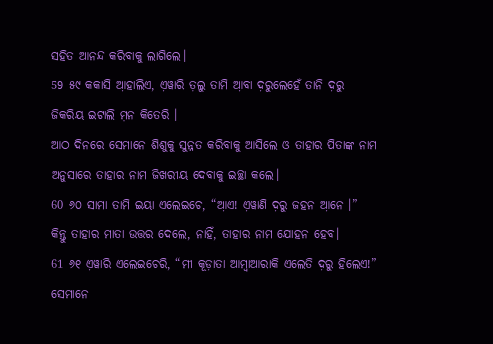ସହିତ ଆନନ୍ଦ କରିବାକୁ ଲାଗିଲେ।
59 ୫୯ କକାସି ଆ଼ହାଲିଏ, ଏ଼ୱାରି ତ଼ଲୁ ତାମି ଆ଼ବା ଦ଼ରୁଲେହେଁ ତାନି ଦ଼ରୁ ଜିକରିୟ ଇଟାଲି ମ଼ନ କିତେରି ।
ଆଠ ଦିନରେ ସେମାନେ ଶିଶୁକୁ ସୁନ୍ନତ କରିବାକୁ ଆସିଲେ ଓ ତାହାର ପିତାଙ୍କ ନାମ ଅନୁସାରେ ତାହାର ନାମ ଜିଖରୀୟ ଦେବାକୁ ଇଚ୍ଛା କଲେ।
60 ୬୦ ସାମା ତାମି ଇୟା ଏଲେଇଚେ, “ଆ଼ଏ! ଏ଼ୱାଣି ଦ଼ରୁ ଜହନ ଆ଼ନେ ।”
କିନ୍ତୁ ତାହାର ମାତା ଉତ୍ତର ଦେଲେ, ନାହିଁ, ତାହାର ନାମ ଯୋହନ ହେବ।
61 ୬୧ ଏ଼ୱାରି ଏଲେଇଚେରି, “ମୀ କୂଡ଼ାତା ଆମ୍ବାଆରାକି ଏଲେତି ଦ଼ରୁ ହିଲେଏ!”
ସେମାନେ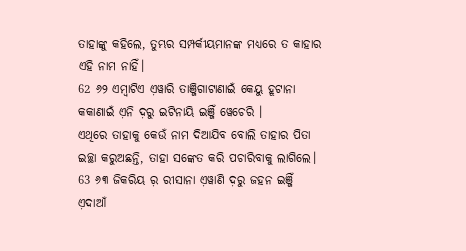ତାହାଙ୍କୁ କହିଲେ, ତୁମ୍ଭର ସମ୍ପର୍କୀୟମାନଙ୍କ ମଧ୍ୟରେ ତ କାହାର ଏହି ନାମ ନାହିଁ।
62 ୬୨ ଏମ୍ବାଟିଏ ଏ଼ୱାରି ତାଞ୍ଜିଗାଟାଣାଇଁ କେୟୁ ହୂଟାନା କକାଣାଇଁ ଏ଼ନି ଦ଼ରୁ ଇଟିନାୟି ଇଞ୍ଜିଁ ୱେଚେରି ।
ଏଥିରେ ତାହାକୁ କେଉଁ ନାମ ଦିଆଯିବ ବୋଲି ତାହାର ପିତା ଇଚ୍ଛା କରୁଅଛନ୍ତି, ତାହା ସଙ୍କେତ କରି ପଚାରିବାକୁ ଲାଗିଲେ।
63 ୬୩ ଜିକରିୟ ର଼ ରୀସାନା ଏ଼ୱାଣି ଦ଼ରୁ ଜହନ ଇଞ୍ଜିଁ ଏ଼ଦାଆଁ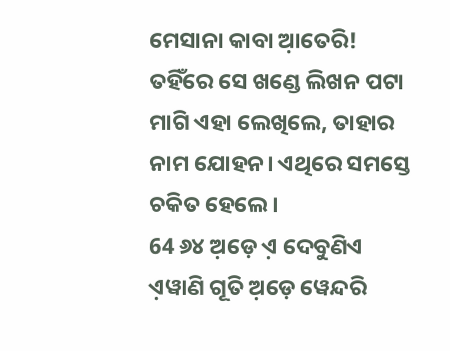ମେସାନା କାବା ଆ଼ତେରି!
ତହିଁରେ ସେ ଖଣ୍ଡେ ଲିଖନ ପଟା ମାଗି ଏହା ଲେଖିଲେ, ତାହାର ନାମ ଯୋହନ। ଏଥିରେ ସମସ୍ତେ ଚକିତ ହେଲେ।
64 ୬୪ ଅ଼ଡ଼େ ଏ଼ ଦେବୁଣିଏ ଏ଼ୱାଣି ଗୂତି ଅ଼ଡ଼େ ୱେନ୍ଦରି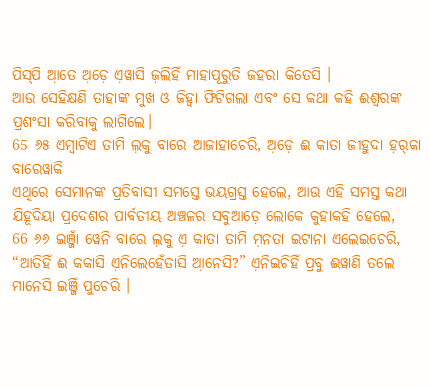ପିସ୍‌ପି ଆ଼ତେ ଅ଼ଡ଼େ ଏ଼ୱାସି ଜ଼ଲିହିଁ ମାହାପୂରୁତି ଜହରା କିତେସି ।
ଆଉ ସେହିକ୍ଷଣି ତାହାଙ୍କ ମୁଖ ଓ ଜିହ୍ୱା ଫିଟିଗଲା ଏବଂ ସେ କଥା କହି ଈଶ୍ବରଙ୍କ ପ୍ରଶଂସା କରିବାକୁ ଲାଗିଲେ।
65 ୬୫ ଏମ୍ବାଟିଏ ତାମି ଲ଼କୁ ବାରେ ଆଜାହାଚେରି, ଅ଼ଡ଼େ ଈ କାତା ଜୀହୁଦା ହ଼ର୍‌କା ବାରେୱାକି
ଏଥିରେ ସେମାନଙ୍କ ପ୍ରତିବାସୀ ସମସ୍ତେ ଭୟଗ୍ରସ୍ତ ହେଲେ, ଆଉ ଏହି ସମସ୍ତ କଥା ଯିହୂଦିୟା ପ୍ରଦେଶର ପାର୍ବତୀୟ ଅଞ୍ଚଳର ସବୁଆଡ଼େ ଲୋକେ କୁହାକହି ହେଲେ,
66 ୬୬ ଇଞ୍ଜାଁ ୱେନି ବାରେ ଲ଼କୁ ଏ଼ କାତା ତାମି ମ଼ନତା ଇଟାନା ଏଲେଇଚେରି, “ଆତିହିଁ ଈ କକାସି ଏ଼ନିଲେହେଁତାସି ଆ଼ନେସି?” ଏ଼ନିଇଚିହିଁ ପ୍ରବୁ ଈୱାଣି ତଲେ ମାନେସି ଇଞ୍ଜିଁ ପୁଚେରି ।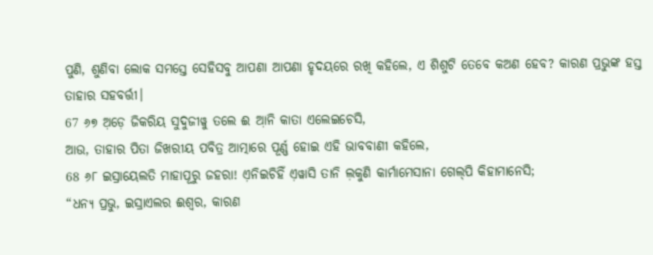ପୁଣି, ଶୁଣିବା ଲୋକ ସମସ୍ତେ ସେହିସବୁ ଆପଣା ଆପଣା ହୃଦୟରେ ରଖି କହିଲେ, ଏ ଶିଶୁଟି ତେବେ କଅଣ ହେବ? କାରଣ ପ୍ରଭୁଙ୍କ ହସ୍ତ ତାହାର ସହବର୍ତ୍ତୀ।
67 ୬୭ ଅ଼ଡ଼େ ଜିକରିୟ ସୁଦୁଜୀୱୁ ତଲେ ଈ ଆ଼ନି କାତା ଏଲେଇଚେସି,
ଆଉ, ତାହାର ପିତା ଜିଖରୀୟ ପବିତ୍ର ଆତ୍ମାରେ ପୂର୍ଣ୍ଣ ହୋଇ ଏହି ଭାବବାଣୀ କହିଲେ,
68 ୬୮ ଇସ୍ରାୟେଲତି ମାହାପୂରୁ ଜହରା! ଏ଼ନିଇଚିହିଁ ଏ଼ୱାସି ତାନି ଲ଼କୁଣି କାର୍ମାମେସାନା ଗେଲ୍‌ପି କିହାମାନେସି;
“ଧନ୍ୟ ପ୍ରଭୁ, ଇସ୍ରାଏଲର ଈଶ୍ବର, କାରଣ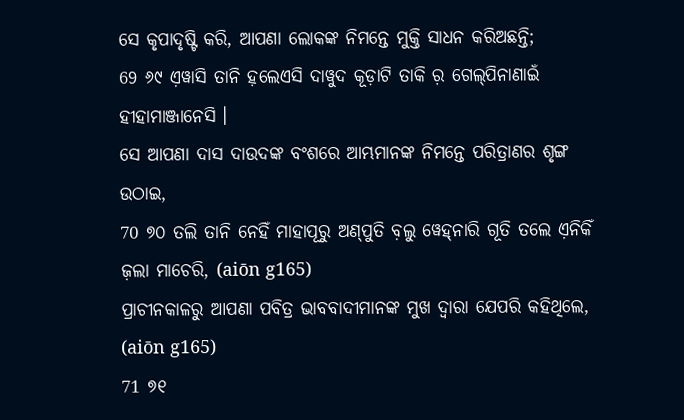ସେ କୃପାଦୃଷ୍ଟି କରି, ଆପଣା ଲୋକଙ୍କ ନିମନ୍ତେ ମୁକ୍ତି ସାଧନ କରିଅଛନ୍ତି;
69 ୬୯ ଏ଼ୱାସି ତାନି ହ଼ଲେଏସି ଦାୱୁଦ କୂଡ଼ାଟି ତାକି ର଼ ଗେଲ୍‌ପିନାଣାଇଁ ହୀହାମାଞ୍ଜାନେସି ।
ସେ ଆପଣା ଦାସ ଦାଉଦଙ୍କ ବଂଶରେ ଆମ୍ଭମାନଙ୍କ ନିମନ୍ତେ ପରିତ୍ରାଣର ଶୃଙ୍ଗ ଉଠାଇ,
70 ୭୦ ତଲି ତାନି ନେହିଁ ମାହାପୂରୁ ଅଣ୍‌ପୁତି ବ଼ଲୁ ୱେହ୍‌ନାରି ଗୂତି ତଲେ ଏ଼ନିକିଁ ଜ଼ଲା ମାଚେରି, (aiōn g165)
ପ୍ରାଚୀନକାଳରୁ ଆପଣା ପବିତ୍ର ଭାବବାଦୀମାନଙ୍କ ମୁଖ ଦ୍ୱାରା ଯେପରି କହିଥିଲେ, (aiōn g165)
71 ୭୧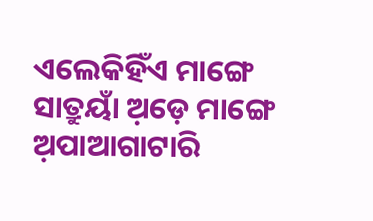ଏଲେକିହିଁଏ ମାଙ୍ଗେ ସାତ୍ରୁୟାଁ ଅ଼ଡ଼େ ମାଙ୍ଗେ ଅ଼ପାଆଗାଟାରି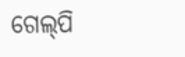ଗେଲ୍‌ପି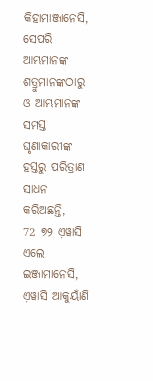କିହାମାଞ୍ଜାନେସି,
ସେପରି ଆମ୍ଭମାନଙ୍କ ଶତ୍ରୁମାନଙ୍କଠାରୁ ଓ ଆମ୍ଭମାନଙ୍କ ସମସ୍ତ ଘୃଣାକାରୀଙ୍କ ହସ୍ତରୁ ପରିତ୍ରାଣ ସାଧନ କରିଅଛନ୍ତି,
72 ୭୨ ଏ଼ୱାସି ଏଲେ ଇଞ୍ଜାମାନେସି, ଏ଼ୱାସି ଆକୁୟାଁଣି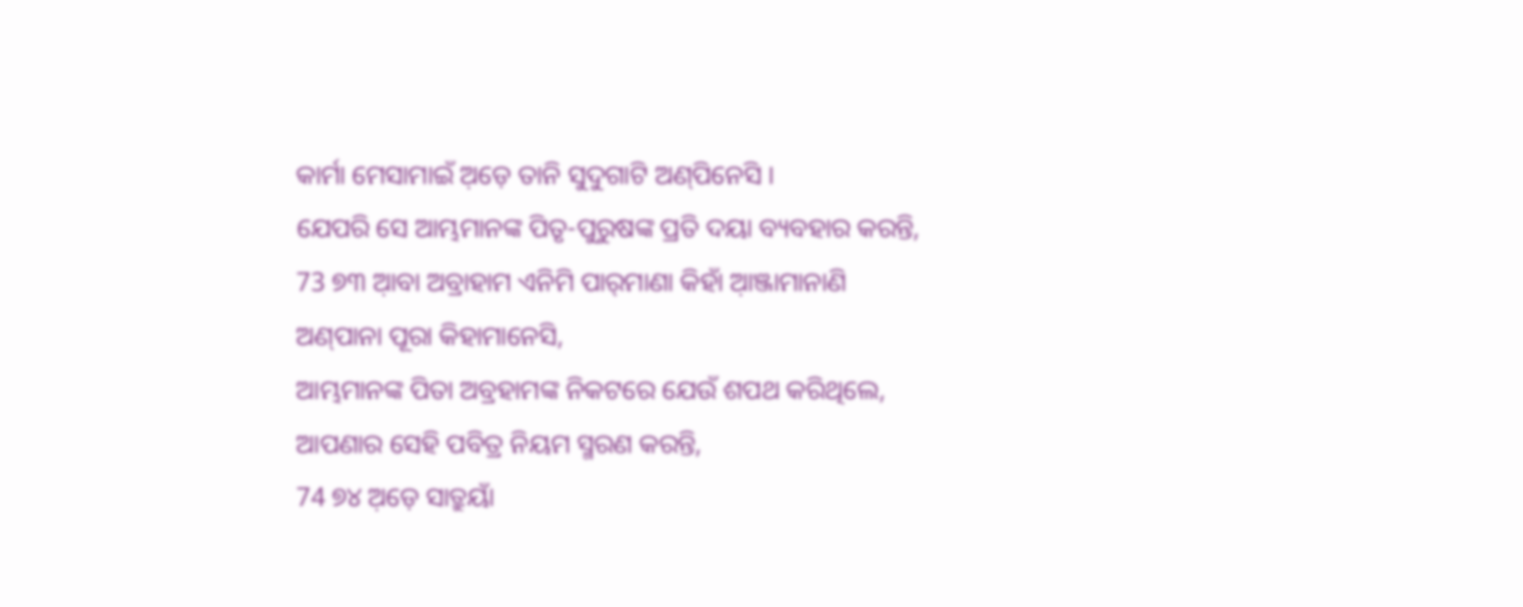କାର୍ମା ମେସାମାଇଁ ଅ଼ଡ଼େ ତାନି ସୁଦୁଗାଟି ଅଣ୍‌ପିନେସି ।
ଯେପରି ସେ ଆମ୍ଭମାନଙ୍କ ପିତୃ-ପୁରୁଷଙ୍କ ପ୍ରତି ଦୟା ବ୍ୟବହାର କରନ୍ତି,
73 ୭୩ ଆ଼ବା ଅବ୍ରାହାମ ଏନିମି ପାର୍‌ମାଣା କିହାଁ ଆ଼ଞ୍ଜାମାନାଣି ଅଣ୍‌ପାନା ପୂରା କିହାମାନେସି,
ଆମ୍ଭମାନଙ୍କ ପିତା ଅବ୍ରହାମଙ୍କ ନିକଟରେ ଯେଉଁ ଶପଥ କରିଥିଲେ, ଆପଣାର ସେହି ପବିତ୍ର ନିୟମ ସ୍ମରଣ କରନ୍ତି,
74 ୭୪ ଅ଼ଡ଼େ ସାତ୍ରୁୟାଁ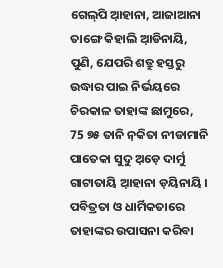ଗେଲ୍‌ପି ଆ଼ହାନା, ଆଜାଆନା ତାଙ୍ଗେ କିହାଲି ଆ଼ଡିନାୟି,
ପୁଣି, ଯେପରି ଶତ୍ରୁ ହସ୍ତରୁ ଉଦ୍ଧାର ପାଇ ନିର୍ଭୟରେ ଚିରକାଳ ତାହାଙ୍କ ଛାମୁରେ,
75 ୭୫ ତାନି ନ଼କିତା ନୀଡାମାନି ପାତେକା ସୁଦୁ ଅ଼ଡ଼େ ଦାର୍ମୁ ଗାଟାତାୟି ଆ଼ହାନା ଡ଼ୟିନାୟି ।
ପବିତ୍ରତା ଓ ଧାର୍ମିକତାରେ ତାହାଙ୍କର ଉପାସନା କରିବା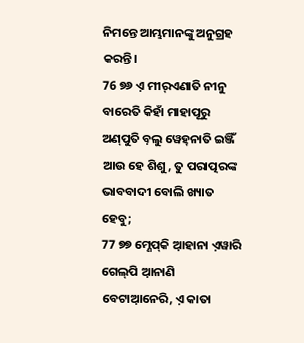ନିମନ୍ତେ ଆମ୍ଭମାନଙ୍କୁ ଅନୁଗ୍ରହ କରନ୍ତି।
76 ୭୬ ଏ଼ ମୀର୍‌ଏଣାତି ନୀନୁ ବାରେତି କିହାଁ ମାହାପୂରୁ ଅଣ୍‌ପୁତି ବ଼ଲୁ ୱେହ୍‌ନାତି ଇଞ୍ଜିଁ
ଆଉ ହେ ଶିଶୁ, ତୁ ପରାତ୍ପରଙ୍କ ଭାବବାଦୀ ବୋଲି ଖ୍ୟାତ ହେବୁ;
77 ୭୭ ମ୍ଣେପ୍‌କି ଆ଼ହାନା ଏ଼ୱାରି ଗେଲ୍‌ପି ଆ଼ନାଣି ବେଟାଆ଼ନେରି, ଏ଼ କାତା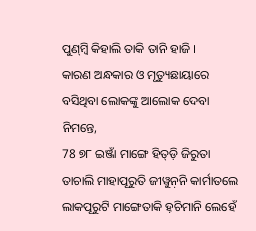ପୁଣ୍‌ମ୍ବି କିହାଲି ତାକି ତାନି ହାଜି ।
କାରଣ ଅନ୍ଧକାର ଓ ମୃତ୍ୟୁଛାୟାରେ ବସିଥିବା ଲୋକଙ୍କୁ ଆଲୋକ ଦେବା ନିମନ୍ତେ,
78 ୭୮ ଇଞ୍ଜାଁ ମାଙ୍ଗେ ହିତ୍‌ଡ଼ି ଜିରୁତା ତାଚାଲି ମାହାପୂରୁତି ଜୀୱୁନ଼ନି କାର୍ମାତଲେ ଲାକପୂରୁଟି ମାଙ୍ଗେତାକି ହ଼ଚିମାନି ଲେହେଁ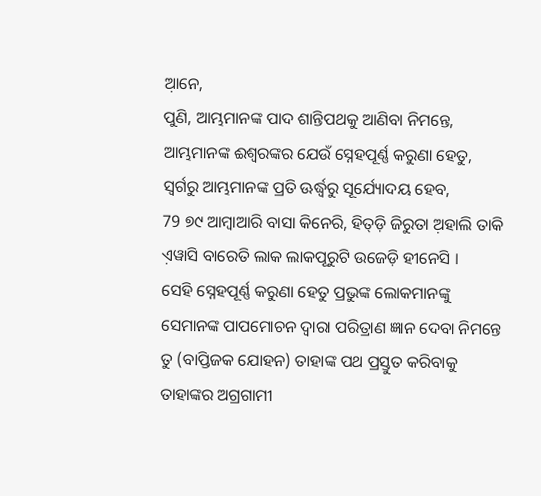ଆ଼ନେ,
ପୁଣି, ଆମ୍ଭମାନଙ୍କ ପାଦ ଶାନ୍ତିପଥକୁ ଆଣିବା ନିମନ୍ତେ, ଆମ୍ଭମାନଙ୍କ ଈଶ୍ବରଙ୍କର ଯେଉଁ ସ୍ନେହପୂର୍ଣ୍ଣ କରୁଣା ହେତୁ, ସ୍ୱର୍ଗରୁ ଆମ୍ଭମାନଙ୍କ ପ୍ରତି ଊର୍ଦ୍ଧ୍ୱରୁ ସୂର୍ଯ୍ୟୋଦୟ ହେବ,
79 ୭୯ ଆମ୍ବାଆରି ବାସା କିନେରି, ହିତ୍‌ଡ଼ି ଜିରୁତା ଅ଼ହାଲି ତାକି ଏ଼ୱାସି ବାରେତି ଲାକ ଲାକପୂରୁଟି ଉଜେଡ଼ି ହୀନେସି ।
ସେହି ସ୍ନେହପୂର୍ଣ୍ଣ କରୁଣା ହେତୁ ପ୍ରଭୁଙ୍କ ଲୋକମାନଙ୍କୁ ସେମାନଙ୍କ ପାପମୋଚନ ଦ୍ୱାରା ପରିତ୍ରାଣ ଜ୍ଞାନ ଦେବା ନିମନ୍ତେ ତୁ (ବାପ୍ତିଜକ ଯୋହନ) ତାହାଙ୍କ ପଥ ପ୍ରସ୍ତୁତ କରିବାକୁ ତାହାଙ୍କର ଅଗ୍ରଗାମୀ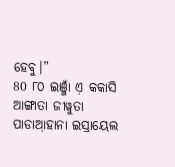ହେବୁ।”
80 ୮୦ ଇଞ୍ଜାଁ ଏ଼ କକାସି ଆଙ୍ଗାତା ଜୀୱୁତା ପାଡାଆ଼ହାନା ଇସ୍ରାୟେଲ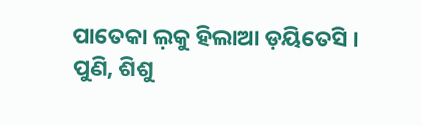ପାତେକା ଲ଼କୁ ହିଲାଆ ଡ଼ୟିତେସି ।
ପୁଣି, ଶିଶୁ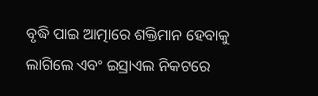ବୃଦ୍ଧି ପାଇ ଆତ୍ମାରେ ଶକ୍ତିମାନ ହେବାକୁ ଲାଗିଲେ ଏବଂ ଇସ୍ରାଏଲ ନିକଟରେ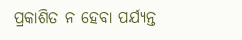ପ୍ରକାଶିତ ନ ହେବା ପର୍ଯ୍ୟନ୍ତ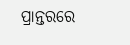ପ୍ରାନ୍ତରରେ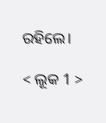ରହିଲେ।

< ଲୂକ 1 >